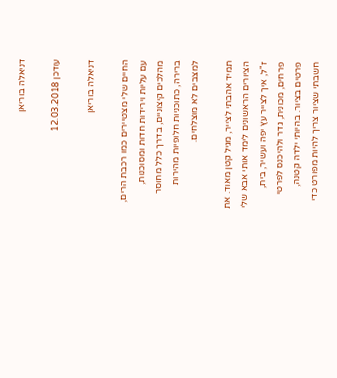דניאלה בוריאן

עודכן 12.03.2018

דניאלה בוריאן

החיים שלי מצטיירים כמו רכבת הרים, עם עליות וירידות חדות ומסוכנות, מהלכים קיצוניים, בדרך כלל מחוסר ברירה, כתוכניות חלופיות מהירות למצבים לא מוצלחים.

תמיד אהבתי לצייר, מגיל קטן מאוד. את הציורים הראשונים לימד אותי אבא שלי ז"ל, איך לצייר עץ יפה ועשיר, בית, פרחים, מכונית, גדר ולהיכנס לפרטי פרטים בציור. בהיותי ילדה קטנה, חשבתי שציור צריך להיות מפורט כדי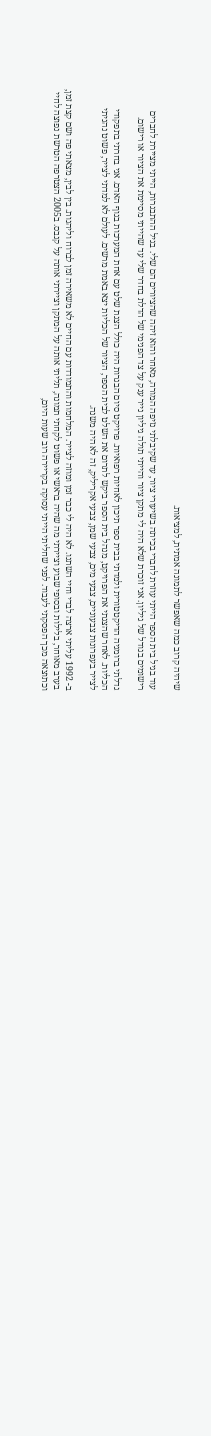שיהיה קרוב כמה שאפשר לתמונה אמתית, למציאות.

עוד בגיל בית הספר הייתי עוזרת לחברי בכיתה בשיעורי ציור, עד שקיבלתי נזיפה המורה, מאחר והוא זיהה שהציורים הם שלי. בגיל ההתבגרות, הייתי מציירת לחברים רישומים בגודל של גיליון. אני זוכרת שלא היה לי מתקן ציור והייתי תולה גיליון נייר ענק על צד הפנימי של הדלת בחדר שלי עד שהייתי מסיימת את הציור או רישום.

גדלתי ברומניה הדיקטטורית ולמדתי בבית ספר תיכון לאחיות רפואיות. פרויקט סיום הבגרות היה כולל הצגת שלט עם אחת המערכות בגוף האדם. אני בחרתי בתפקודי הכליות. לאחר שהצגתי את הפרויקט, מנהל בית הספר ביקש לתרום את השלט לבית הספר, הציור של הכליות יצא באמת מרשים. לעולם לא למדתי לצייר, פשוט נהניתי לצייר בעפרונות צבעוניים, צבעי מים, צבעי שמן, צבעי אקריליק, זה לא היה משנה.

ב- 1992 עליתי ארצה לבדי וחיי השתנו. לא היה לי כבר זמן ומוזה לצייר. המלחמות והתמודדות עם החיים לא משאירה זמן לברוח וליהנות. בין לבין, מצאתי פה ושם קצת זמן, בערב מאוחר, בלילות ובסופי שבוע וציירתי מה שהיה בראשי או פשוט לקחתי תמונה, תליתי אותה על המתקן וציירתי אותה על קנבס. ב2005 הצטרפה הטרשת נפוצה לחיי וכתוצאה מכך הפסקתי לעבוד. לפני שחליתי הייתי עסוקה בקריירה רוב שעות היום,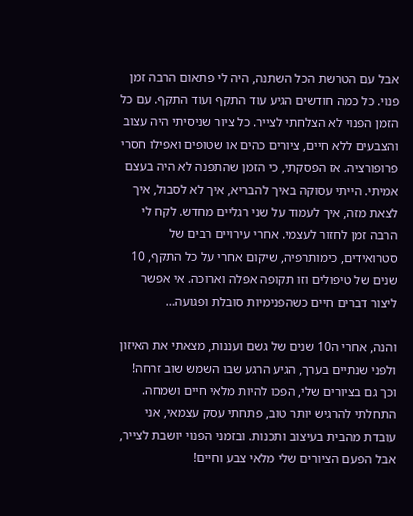אבל עם הטרשת הכל השתנה, היה לי פתאום הרבה זמן פנוי. כל כמה חודשים הגיע עוד התקף ועוד התקף. עם כל הזמן הפנוי לא הצלחתי לצייר. כל ציור שניסיתי היה עצוב והצבעים ללא חיים, ציורים כהים או שטופים ואפילו חסרי פרופורציה. אז הפסקתי, כי הזמן שהתפנה לא היה בעצם אמיתי. הייתי עסוקה באיך להבריא, איך לא לסבול, איך לצאת מזה, איך לעמוד על שני רגליים מחדש. לקח לי הרבה זמן לחזור לעצמי. אחרי עירויים רבים של סטרואידים, כימותרפיה, שיקום אחרי על כל התקף, 10 שנים של טיפולים וזו תקופה אפלה וארוכה. אי אפשר ליצור דברים חיים כשהפנימיות סובלת ופגועה…

והנה, אחרי ה10 שנים של גשם ועננות, מצאתי את האיזון ולפני שנתיים בערך, הגיע הרגע שבו השמש שוב זרחה! וכך גם בציורים שלי, הפכו להיות מלאי חיים ושמחה. התחלתי להרגיש יותר טוב, פתחתי עסק עצמאי, אני עובדת מהבית בעיצוב ותכנות. ובזמני הפנוי יושבת לצייר, אבל הפעם הציורים שלי מלאי צבע וחיים!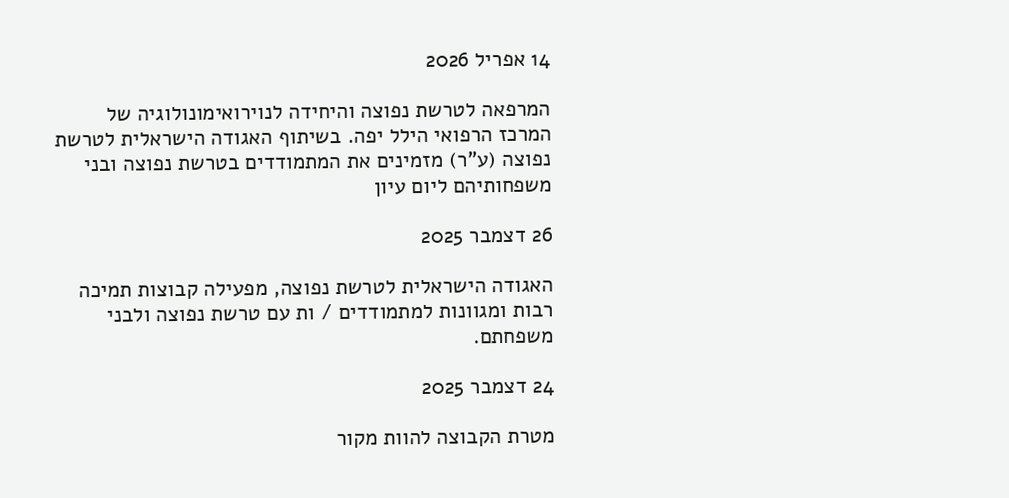14 אפריל 2026

המרפאה לטרשת נפוצה והיחידה לנוירואימונולוגיה של המרכז הרפואי הילל יפה. בשיתוף האגודה הישראלית לטרשת נפוצה (ע"ר) מזמינים את המתמודדים בטרשת נפוצה ובני משפחותיהם ליום עיון

26 דצמבר 2025

האגודה הישראלית לטרשת נפוצה, מפעילה קבוצות תמיכה רבות ומגוונות למתמודדים / ות עם טרשת נפוצה ולבני משפחתם.

24 דצמבר 2025

מטרת הקבוצה להוות מקור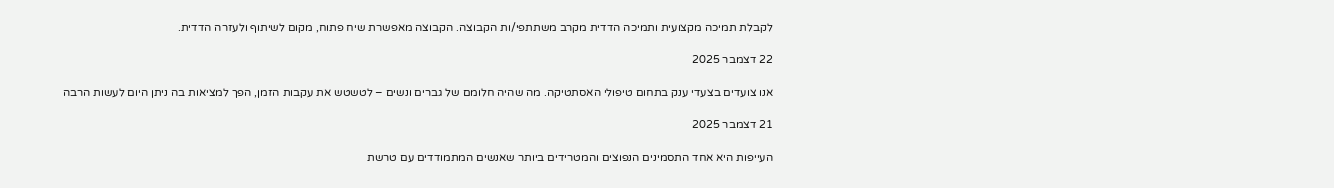לקבלת תמיכה מקצועית ותמיכה הדדית מקרב משתתפי/ות הקבוצה. הקבוצה מאפשרת שיח פתוח, מקום לשיתוף ולעזרה הדדית.

22 דצמבר 2025

אנו צועדים בצעדי ענק בתחום טיפולי האסתטיקה. מה שהיה חלומם של גברים ונשים – לטשטש את עקבות הזמן, הפך למציאות בה ניתן היום לעשות הרבה

21 דצמבר 2025

העייפות היא אחד התסמינים הנפוצים והמטרידים ביותר שאנשים המתמודדים עם טרשת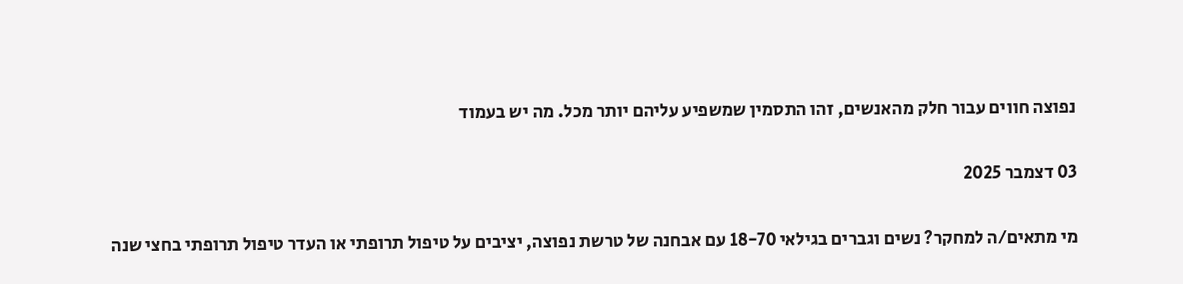נפוצה חווים עבור חלק מהאנשים, זהו התסמין שמשפיע עליהם יותר מכל. מה יש בעמוד

03 דצמבר 2025

מי מתאים/ה למחקר? נשים וגברים בגילאי 18-70 עם אבחנה של טרשת נפוצה, יציבים על טיפול תרופתי או העדר טיפול תרופתי בחצי שנה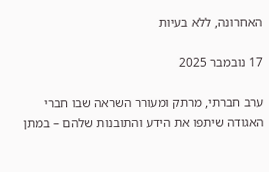האחרונה, ללא בעיות

17 נובמבר 2025

ערב חברתי, מרתק ומעורר השראה שבו חברי האגודה שיתפו את הידע והתובנות שלהם – במתן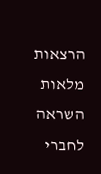הרצאות מלאות השראה לחברי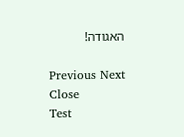האגודה!

Previous Next
Close
Test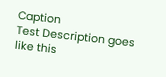Caption
Test Description goes like this